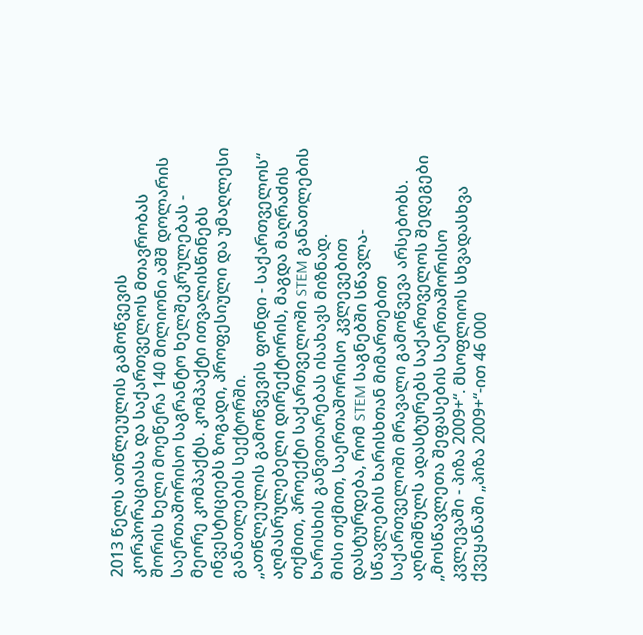2013 წელს ათწლეულის გამოწვევის კორპორაციასა და საქართველოს მთავრობას შორის ხელი მოეწერა 140 მილიონი აშშ დოლარის საერთაშორისო საგრანტო ხელშეკრულებას - მეორე კომპაქტს. კომპაქტი ითვალისწინებს ინვესტიციებს ზოგადი, პროფესიული და უმაღლესი განათლების სექტორში.
„ათწლეულის გამოწვევის ფონდი - საქართველოს“ აღმასრულებელი დირექტორის, მაგდა მაღრაძის თქმით, პროექტი საქართველოში STEM განათლების ხარისხის განვითარებას ისახავს მიზნად.
მისი თქმით, საერთაშორისო კვლევებით დასტურდება, რომ STEM საგნებში სწავლა-სწავლების ხარისხთან მიმართებით საქართველოში მრავალი გამოწვევა არსებობს. აღნიშნულს ადასტურებს საქართველოს შედეგები „მოსწავლეთა შეფასების საერთაშორისო კვლევაში - პიზა 2009+“. მსოფლიოს სხვადასხვა ქვეყანაში „პიზა 2009+“-ით 46 000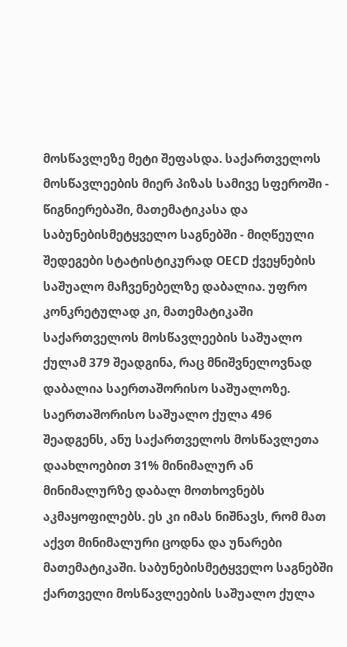მოსწავლეზე მეტი შეფასდა. საქართველოს მოსწავლეების მიერ პიზას სამივე სფეროში - წიგნიერებაში, მათემატიკასა და საბუნებისმეტყველო საგნებში - მიღწეული შედეგები სტატისტიკურად OECD ქვეყნების საშუალო მაჩვენებელზე დაბალია. უფრო კონკრეტულად კი, მათემატიკაში საქართველოს მოსწავლეების საშუალო ქულამ 379 შეადგინა, რაც მნიშვნელოვნად დაბალია საერთაშორისო საშუალოზე. საერთაშორისო საშუალო ქულა 496 შეადგენს, ანუ საქართველოს მოსწავლეთა დაახლოებით 31% მინიმალურ ან მინიმალურზე დაბალ მოთხოვნებს აკმაყოფილებს. ეს კი იმას ნიშნავს, რომ მათ აქვთ მინიმალური ცოდნა და უნარები მათემატიკაში. საბუნებისმეტყველო საგნებში ქართველი მოსწავლეების საშუალო ქულა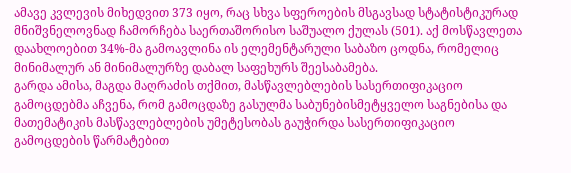ამავე კვლევის მიხედვით 373 იყო, რაც სხვა სფეროების მსგავსად სტატისტიკურად მნიშვნელოვნად ჩამორჩება საერთაშორისო საშუალო ქულას (501). აქ მოსწავლეთა დაახლოებით 34%-მა გამოავლინა ის ელემენტარული საბაზო ცოდნა, რომელიც მინიმალურ ან მინიმალურზე დაბალ საფეხურს შეესაბამება.
გარდა ამისა, მაგდა მაღრაძის თქმით, მასწავლებლების სასერთიფიკაციო გამოცდებმა აჩვენა, რომ გამოცდაზე გასულმა საბუნებისმეტყველო საგნებისა და მათემატიკის მასწავლებლების უმეტესობას გაუჭირდა სასერთიფიკაციო გამოცდების წარმატებით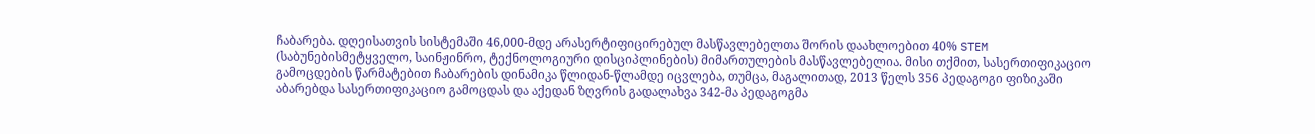ჩაბარება. დღეისათვის სისტემაში 46,000-მდე არასერტიფიცირებულ მასწავლებელთა შორის დაახლოებით 40% STEM (საბუნებისმეტყველო, საინჟინრო, ტექნოლოგიური დისციპლინების) მიმართულების მასწავლებელია. მისი თქმით, სასერთიფიკაციო გამოცდების წარმატებით ჩაბარების დინამიკა წლიდან-წლამდე იცვლება, თუმცა, მაგალითად, 2013 წელს 356 პედაგოგი ფიზიკაში აბარებდა სასერთიფიკაციო გამოცდას და აქედან ზღვრის გადალახვა 342-მა პედაგოგმა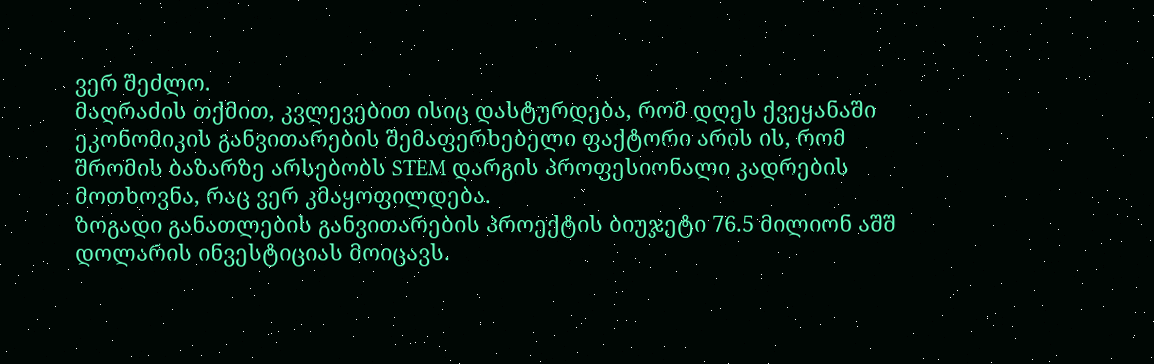ვერ შეძლო.
მაღრაძის თქმით, კვლევებით ისიც დასტურდება, რომ დღეს ქვეყანაში ეკონომიკის განვითარების შემაფერხებელი ფაქტორი არის ის, რომ შრომის ბაზარზე არსებობს STEM დარგის პროფესიონალი კადრების მოთხოვნა, რაც ვერ კმაყოფილდება.
ზოგადი განათლების განვითარების პროექტის ბიუჯეტი 76.5 მილიონ აშშ დოლარის ინვესტიციას მოიცავს.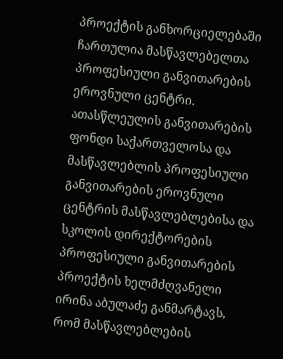პროექტის განხორციელებაში ჩართულია მასწავლებელთა პროფესიული განვითარების ეროვნული ცენტრი. ათასწლეულის განვითარების ფონდი საქართველოსა და მასწავლებლის პროფესიული განვითარების ეროვნული ცენტრის მასწავლებლებისა და სკოლის დირექტორების პროფესიული განვითარების პროექტის ხელმძღვანელი ირინა აბულაძე განმარტავს, რომ მასწავლებლების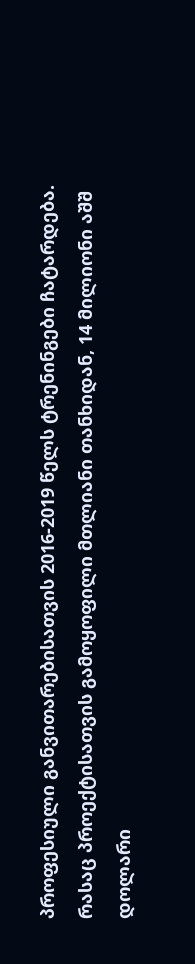პროფესიული განვითარებისათვის 2016-2019 წელს ტრენინგები ჩატარდება. რასაც პროექტისათვის გამოყოფილი მთლიანი თანხიდან, 14 მილიონი აშშ დოლარი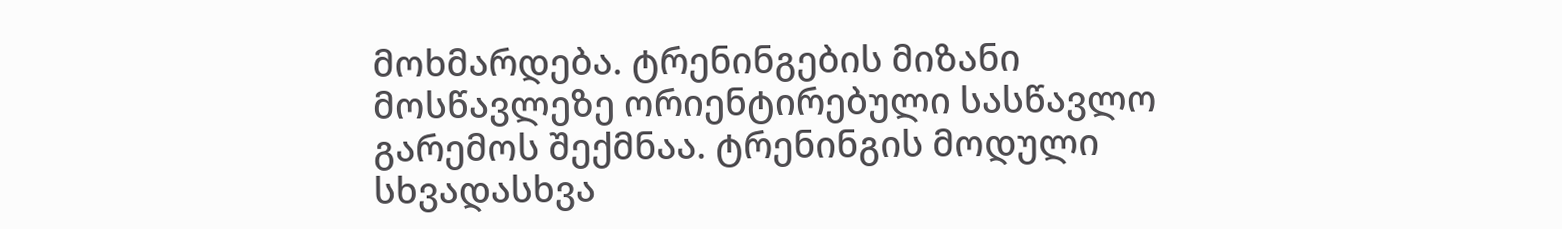მოხმარდება. ტრენინგების მიზანი მოსწავლეზე ორიენტირებული სასწავლო გარემოს შექმნაა. ტრენინგის მოდული სხვადასხვა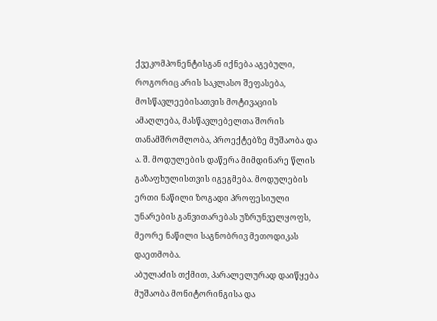ქვეკომპონენტისგან იქნება აგებული, როგორიც არის საკლასო შეფასება, მოსწავლეებისათვის მოტივაციის ამაღლება, მასწავლებელთა შორის თანამშრომლობა, პროექტებზე მუშაობა და ა. შ. მოდულების დაწერა მიმდინარე წლის გაზაფხულისთვის იგეგმება. მოდულების ერთი ნაწილი ზოგადი პროფესიული უნარების განვითარებას უზრუნველყოფს, მეორე ნაწილი საგნობრივ მეთოდიკას დაეთმობა.
აბულაძის თქმით, პარალელურად დაიწყება მუშაობა მონიტორინგისა და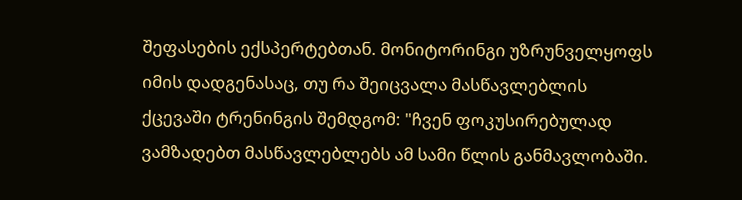შეფასების ექსპერტებთან. მონიტორინგი უზრუნველყოფს იმის დადგენასაც, თუ რა შეიცვალა მასწავლებლის ქცევაში ტრენინგის შემდგომ: "ჩვენ ფოკუსირებულად ვამზადებთ მასწავლებლებს ამ სამი წლის განმავლობაში.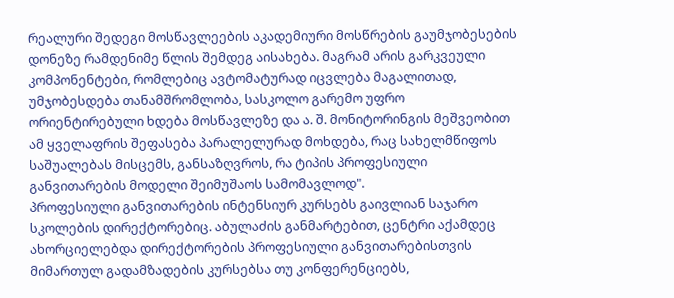რეალური შედეგი მოსწავლეების აკადემიური მოსწრების გაუმჯობესების დონეზე რამდენიმე წლის შემდეგ აისახება. მაგრამ არის გარკვეული კომპონენტები, რომლებიც ავტომატურად იცვლება მაგალითად, უმჯობესდება თანამშრომლობა, სასკოლო გარემო უფრო ორიენტირებული ხდება მოსწავლეზე და ა. შ. მონიტორინგის მეშვეობით ამ ყველაფრის შეფასება პარალელურად მოხდება, რაც სახელმწიფოს საშუალებას მისცემს, განსაზღვროს, რა ტიპის პროფესიული განვითარების მოდელი შეიმუშაოს სამომავლოდ".
პროფესიული განვითარების ინტენსიურ კურსებს გაივლიან საჯარო სკოლების დირექტორებიც. აბულაძის განმარტებით, ცენტრი აქამდეც ახორციელებდა დირექტორების პროფესიული განვითარებისთვის მიმართულ გადამზადების კურსებსა თუ კონფერენციებს,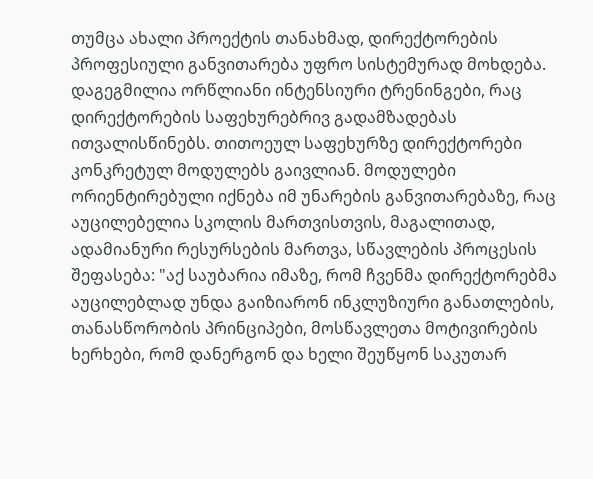თუმცა ახალი პროექტის თანახმად, დირექტორების პროფესიული განვითარება უფრო სისტემურად მოხდება. დაგეგმილია ორწლიანი ინტენსიური ტრენინგები, რაც დირექტორების საფეხურებრივ გადამზადებას ითვალისწინებს. თითოეულ საფეხურზე დირექტორები კონკრეტულ მოდულებს გაივლიან. მოდულები ორიენტირებული იქნება იმ უნარების განვითარებაზე, რაც აუცილებელია სკოლის მართვისთვის, მაგალითად, ადამიანური რესურსების მართვა, სწავლების პროცესის შეფასება: "აქ საუბარია იმაზე, რომ ჩვენმა დირექტორებმა აუცილებლად უნდა გაიზიარონ ინკლუზიური განათლების, თანასწორობის პრინციპები, მოსწავლეთა მოტივირების ხერხები, რომ დანერგონ და ხელი შეუწყონ საკუთარ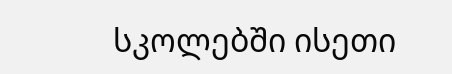სკოლებში ისეთი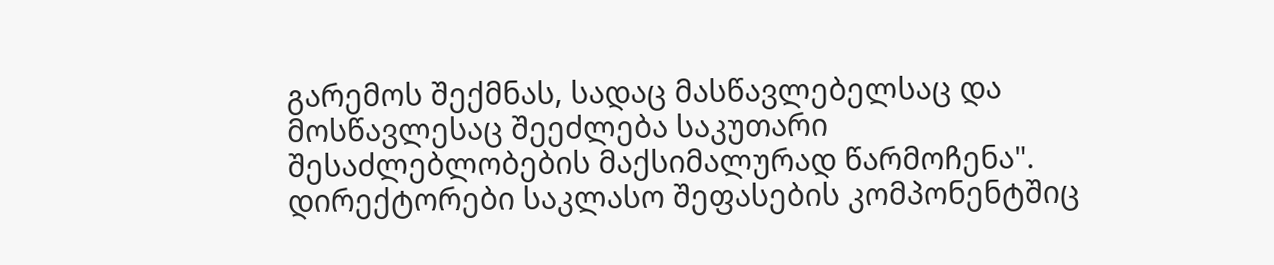გარემოს შექმნას, სადაც მასწავლებელსაც და მოსწავლესაც შეეძლება საკუთარი შესაძლებლობების მაქსიმალურად წარმოჩენა".
დირექტორები საკლასო შეფასების კომპონენტშიც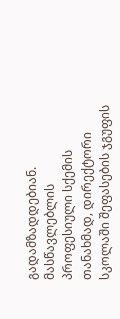გადამზადდებიან. მასწავლებლის პროფესიული სქემის თანახმად, დირექტორი სკოლაში შეფასების ჯგუფის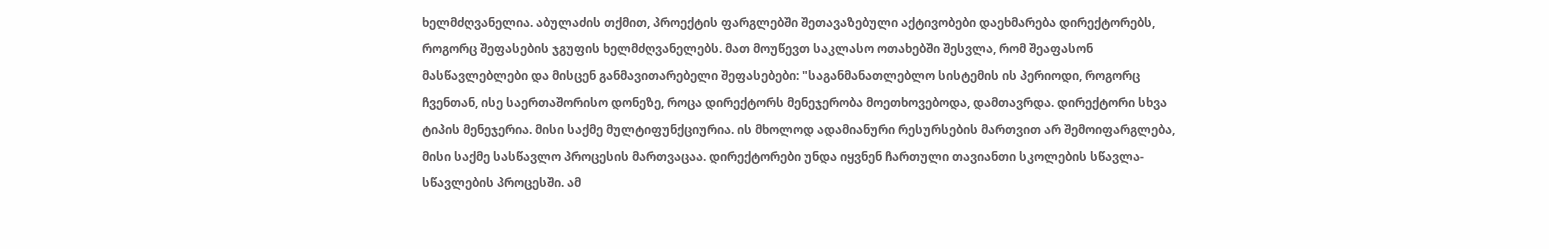ხელმძღვანელია. აბულაძის თქმით, პროექტის ფარგლებში შეთავაზებული აქტივობები დაეხმარება დირექტორებს, როგორც შეფასების ჯგუფის ხელმძღვანელებს. მათ მოუწევთ საკლასო ოთახებში შესვლა, რომ შეაფასონ მასწავლებლები და მისცენ განმავითარებელი შეფასებები: "საგანმანათლებლო სისტემის ის პერიოდი, როგორც ჩვენთან, ისე საერთაშორისო დონეზე, როცა დირექტორს მენეჯერობა მოეთხოვებოდა, დამთავრდა. დირექტორი სხვა ტიპის მენეჯერია. მისი საქმე მულტიფუნქციურია. ის მხოლოდ ადამიანური რესურსების მართვით არ შემოიფარგლება, მისი საქმე სასწავლო პროცესის მართვაცაა. დირექტორები უნდა იყვნენ ჩართული თავიანთი სკოლების სწავლა-სწავლების პროცესში. ამ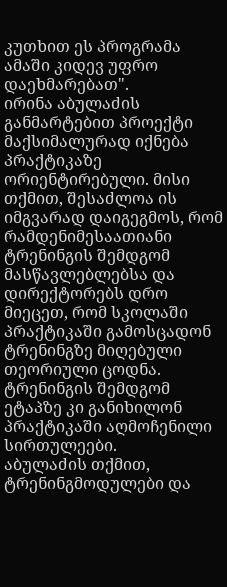კუთხით ეს პროგრამა ამაში კიდევ უფრო დაეხმარებათ".
ირინა აბულაძის განმარტებით პროექტი მაქსიმალურად იქნება პრაქტიკაზე ორიენტირებული. მისი თქმით, შესაძლოა ის იმგვარად დაიგეგმოს, რომ რამდენიმესაათიანი ტრენინგის შემდგომ მასწავლებლებსა და დირექტორებს დრო მიეცეთ, რომ სკოლაში პრაქტიკაში გამოსცადონ ტრენინგზე მიღებული თეორიული ცოდნა. ტრენინგის შემდგომ ეტაპზე კი განიხილონ პრაქტიკაში აღმოჩენილი სირთულეები.
აბულაძის თქმით, ტრენინგმოდულები და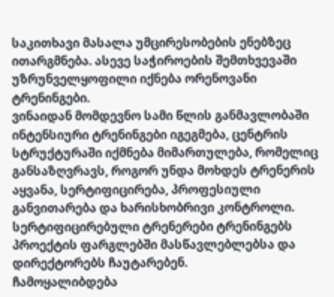საკითხავი მასალა უმცირესობების ენებზეც ითარგმნება. ასევე საჭიროების შემთხვევაში უზრუნველყოფილი იქნება ორენოვანი ტრენინგები.
ვინაიდან მომდევნო სამი წლის განმავლობაში ინტენსიური ტრენინგები იგეგმება, ცენტრის სტრუქტურაში იქმნება მიმართულება, რომელიც განსაზღვრავს, როგორ უნდა მოხდეს ტრენერის აყვანა, სერტიფიცირება, პროფესიული განვითარება და ხარისხობრივი კონტროლი. სერტიფიცირებული ტრენერები ტრენინგებს პროექტის ფარგლებში მასწავლებლებსა და დირექტორებს ჩაუტარებენ.
ჩამოყალიბდება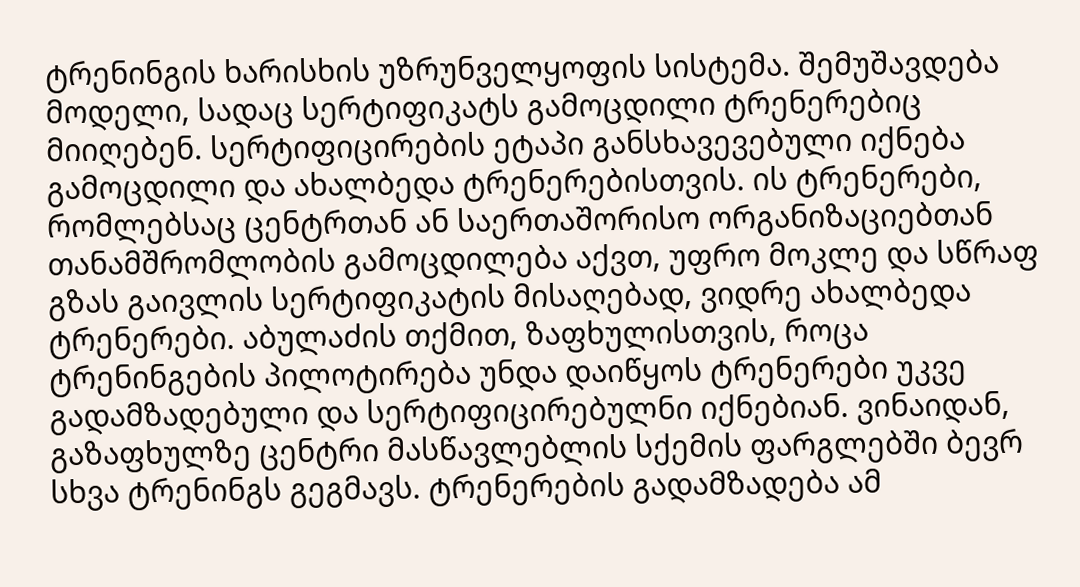ტრენინგის ხარისხის უზრუნველყოფის სისტემა. შემუშავდება მოდელი, სადაც სერტიფიკატს გამოცდილი ტრენერებიც მიიღებენ. სერტიფიცირების ეტაპი განსხავევებული იქნება გამოცდილი და ახალბედა ტრენერებისთვის. ის ტრენერები, რომლებსაც ცენტრთან ან საერთაშორისო ორგანიზაციებთან თანამშრომლობის გამოცდილება აქვთ, უფრო მოკლე და სწრაფ გზას გაივლის სერტიფიკატის მისაღებად, ვიდრე ახალბედა ტრენერები. აბულაძის თქმით, ზაფხულისთვის, როცა ტრენინგების პილოტირება უნდა დაიწყოს ტრენერები უკვე გადამზადებული და სერტიფიცირებულნი იქნებიან. ვინაიდან, გაზაფხულზე ცენტრი მასწავლებლის სქემის ფარგლებში ბევრ სხვა ტრენინგს გეგმავს. ტრენერების გადამზადება ამ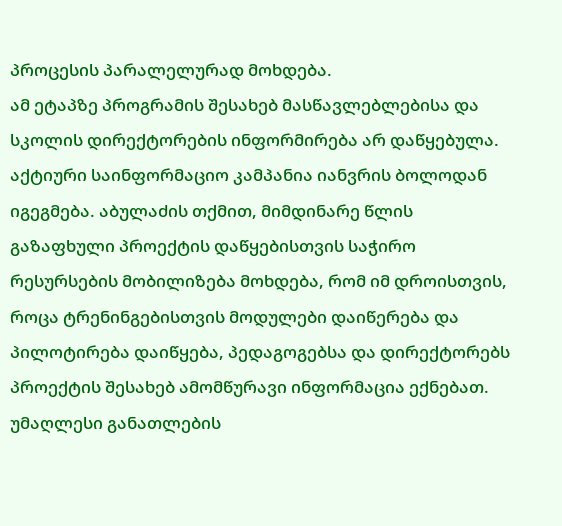პროცესის პარალელურად მოხდება.
ამ ეტაპზე პროგრამის შესახებ მასწავლებლებისა და სკოლის დირექტორების ინფორმირება არ დაწყებულა. აქტიური საინფორმაციო კამპანია იანვრის ბოლოდან იგეგმება. აბულაძის თქმით, მიმდინარე წლის გაზაფხული პროექტის დაწყებისთვის საჭირო რესურსების მობილიზება მოხდება, რომ იმ დროისთვის, როცა ტრენინგებისთვის მოდულები დაიწერება და პილოტირება დაიწყება, პედაგოგებსა და დირექტორებს პროექტის შესახებ ამომწურავი ინფორმაცია ექნებათ.
უმაღლესი განათლების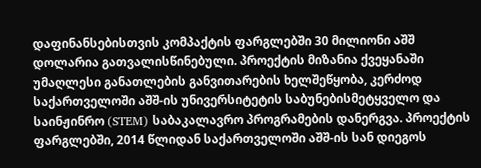დაფინანსებისთვის კომპაქტის ფარგლებში 30 მილიონი აშშ დოლარია გათვალისწინებული. პროექტის მიზანია ქვეყანაში უმაღლესი განათლების განვითარების ხელშეწყობა, კერძოდ საქართველოში აშშ-ის უნივერსიტეტის საბუნებისმეტყველო და საინჟინრო (STEM) საბაკალავრო პროგრამების დანერგვა. პროექტის ფარგლებში, 2014 წლიდან საქართველოში აშშ-ის სან დიეგოს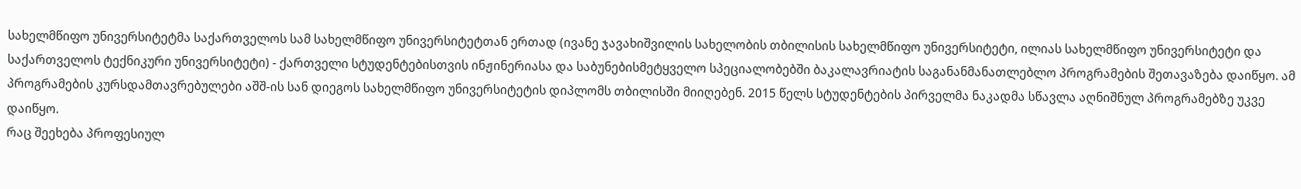სახელმწიფო უნივერსიტეტმა საქართველოს სამ სახელმწიფო უნივერსიტეტთან ერთად (ივანე ჯავახიშვილის სახელობის თბილისის სახელმწიფო უნივერსიტეტი, ილიას სახელმწიფო უნივერსიტეტი და საქართველოს ტექნიკური უნივერსიტეტი) - ქართველი სტუდენტებისთვის ინჟინერიასა და საბუნებისმეტყველო სპეციალობებში ბაკალავრიატის საგანანმანათლებლო პროგრამების შეთავაზება დაიწყო. ამ პროგრამების კურსდამთავრებულები აშშ-ის სან დიეგოს სახელმწიფო უნივერსიტეტის დიპლომს თბილისში მიიღებენ. 2015 წელს სტუდენტების პირველმა ნაკადმა სწავლა აღნიშნულ პროგრამებზე უკვე დაიწყო.
რაც შეეხება პროფესიულ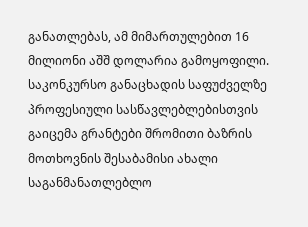განათლებას, ამ მიმართულებით 16 მილიონი აშშ დოლარია გამოყოფილი. საკონკურსო განაცხადის საფუძველზე პროფესიული სასწავლებლებისთვის გაიცემა გრანტები შრომითი ბაზრის მოთხოვნის შესაბამისი ახალი საგანმანათლებლო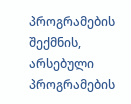პროგრამების შექმნის, არსებული პროგრამების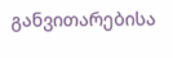განვითარებისა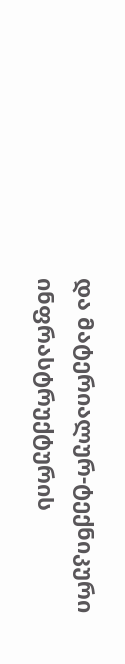და მატერიალურ-ტექნიკური ინფრასტრუქტურის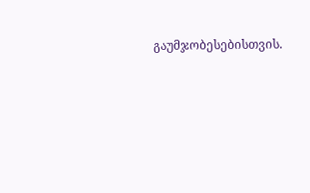გაუმჯობესებისთვის.